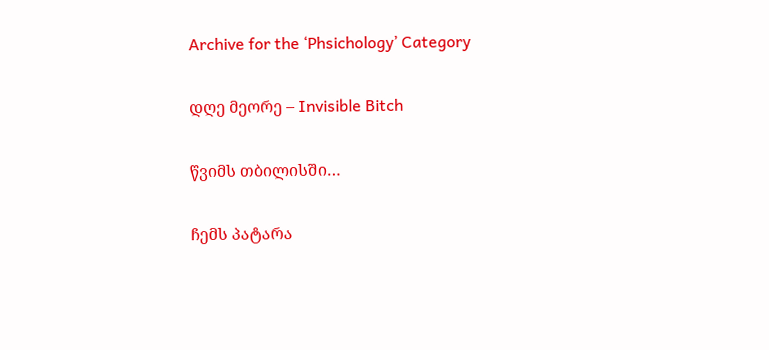Archive for the ‘Phsichology’ Category

დღე მეორე – Invisible Bitch

წვიმს თბილისში…

ჩემს პატარა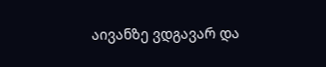აივანზე ვდგავარ და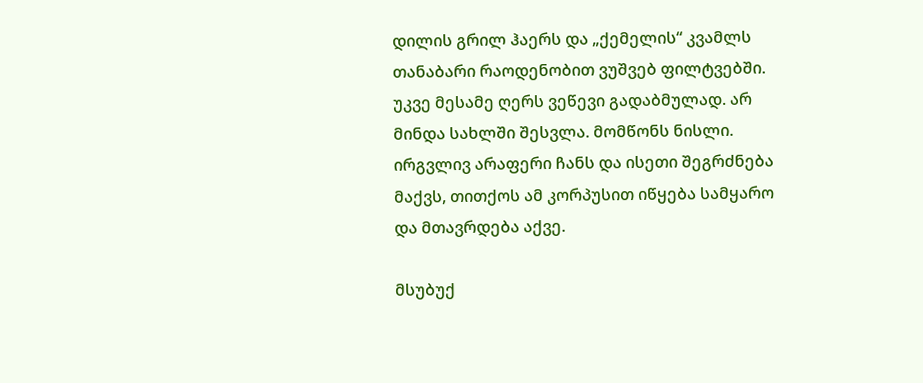დილის გრილ ჰაერს და „ქემელის“ კვამლს თანაბარი რაოდენობით ვუშვებ ფილტვებში. უკვე მესამე ღერს ვეწევი გადაბმულად. არ მინდა სახლში შესვლა. მომწონს ნისლი. ირგვლივ არაფერი ჩანს და ისეთი შეგრძნება მაქვს, თითქოს ამ კორპუსით იწყება სამყარო და მთავრდება აქვე.

მსუბუქ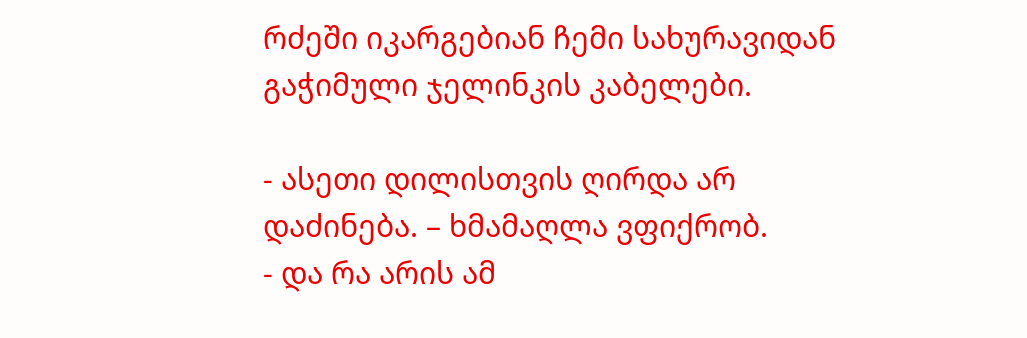რძეში იკარგებიან ჩემი სახურავიდან გაჭიმული ჯელინკის კაბელები.

- ასეთი დილისთვის ღირდა არ დაძინება. – ხმამაღლა ვფიქრობ.
- და რა არის ამ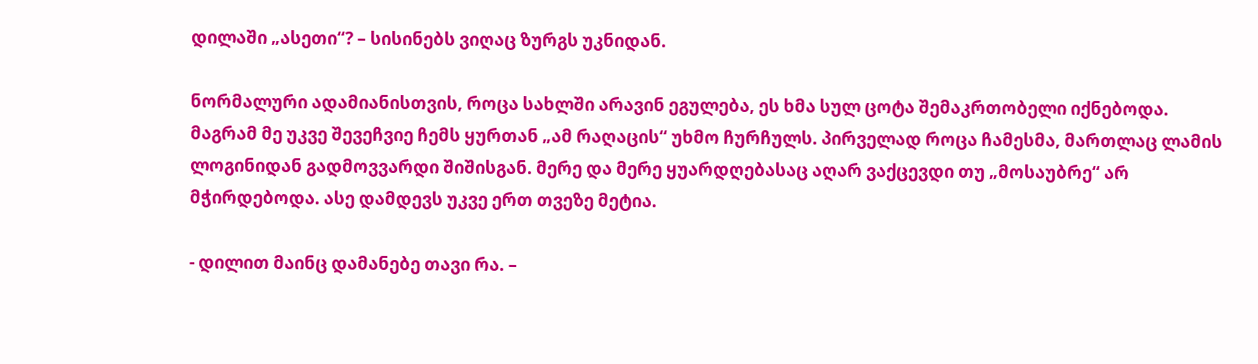დილაში „ასეთი“? – სისინებს ვიღაც ზურგს უკნიდან.

ნორმალური ადამიანისთვის, როცა სახლში არავინ ეგულება, ეს ხმა სულ ცოტა შემაკრთობელი იქნებოდა. მაგრამ მე უკვე შევეჩვიე ჩემს ყურთან „ამ რაღაცის“ უხმო ჩურჩულს. პირველად როცა ჩამესმა, მართლაც ლამის ლოგინიდან გადმოვვარდი შიშისგან. მერე და მერე ყუარდღებასაც აღარ ვაქცევდი თუ „მოსაუბრე“ არ მჭირდებოდა. ასე დამდევს უკვე ერთ თვეზე მეტია.

- დილით მაინც დამანებე თავი რა. –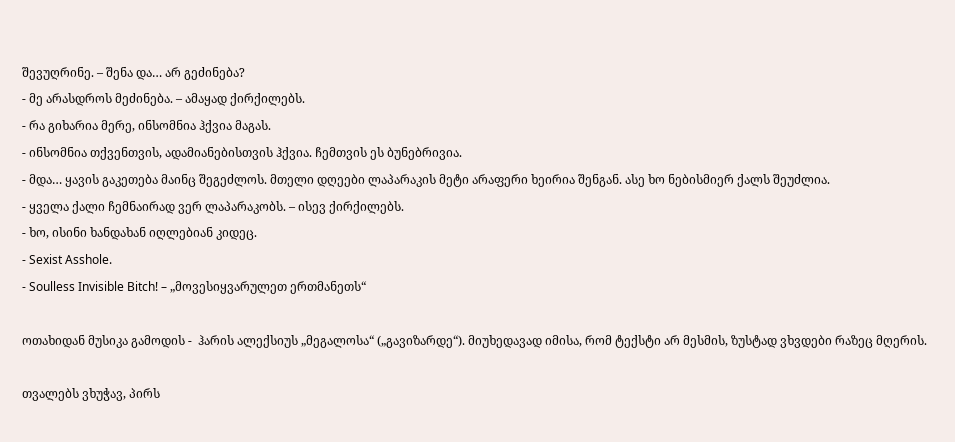შევუღრინე. – შენა და… არ გეძინება?
- მე არასდროს მეძინება. – ამაყად ქირქილებს.
- რა გიხარია მერე, ინსომნია ჰქვია მაგას.
- ინსომნია თქვენთვის, ადამიანებისთვის ჰქვია. ჩემთვის ეს ბუნებრივია.
- მდა… ყავის გაკეთება მაინც შეგეძლოს. მთელი დღეები ლაპარაკის მეტი არაფერი ხეირია შენგან. ასე ხო ნებისმიერ ქალს შეუძლია.
- ყველა ქალი ჩემნაირად ვერ ლაპარაკობს. – ისევ ქირქილებს.
- ხო, ისინი ხანდახან იღლებიან კიდეც.
- Sexist Asshole.
- Soulless Invisible Bitch! – „მოვესიყვარულეთ ერთმანეთს“

ოთახიდან მუსიკა გამოდის -  ჰარის ალექსიუს „მეგალოსა“ („გავიზარდე“). მიუხედავად იმისა, რომ ტექსტი არ მესმის, ზუსტად ვხვდები რაზეც მღერის.

თვალებს ვხუჭავ, პირს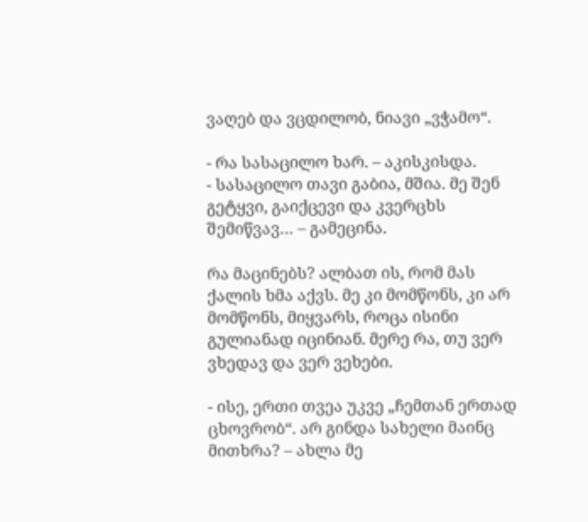ვაღებ და ვცდილობ, ნიავი „ვჭამო“.

- რა სასაცილო ხარ. – აკისკისდა.
- სასაცილო თავი გაბია, მშია. მე შენ გეტყვი, გაიქცევი და კვერცხს შემიწვავ… – გამეცინა.

რა მაცინებს? ალბათ ის, რომ მას ქალის ხმა აქვს. მე კი მომწონს, კი არ მომწონს, მიყვარს, როცა ისინი გულიანად იცინიან. მერე რა, თუ ვერ ვხედავ და ვერ ვეხები.

- ისე, ერთი თვეა უკვე „ჩემთან ერთად ცხოვრობ“. არ გინდა სახელი მაინც მითხრა? – ახლა მე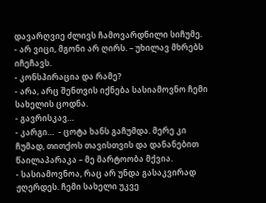დავარღვიე ძლივს ჩამოვარდნილი სიჩუმე.
- არ ვიცი, მგონი არ ღირს. – უხილავ მხრებს იჩეჩავს.
- კონსპირაცია და რამე?
- არა, არც შენთვის იქნება სასიამოვნო ჩემი სახელის ცოდნა.
- გავრისკავ…
- კარგი…  - ცოტა ხანს გაჩუმდა. მერე კი ჩუმად, თითქოს თავისთვის და დანანებით წაილაპარაკა – მე მარტოობა მქვია.
- სასიამოვნოა, რაც არ უნდა გასაკვირად ჟღერდეს. ჩემი სახელი უკვე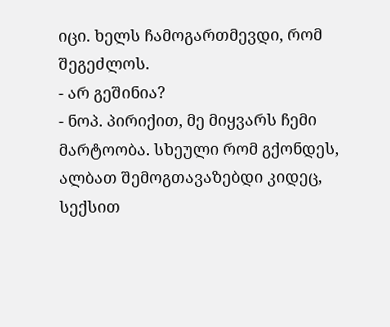იცი. ხელს ჩამოგართმევდი, რომ შეგეძლოს.
- არ გეშინია?
- ნოპ. პირიქით, მე მიყვარს ჩემი მარტოობა. სხეული რომ გქონდეს, ალბათ შემოგთავაზებდი კიდეც, სექსით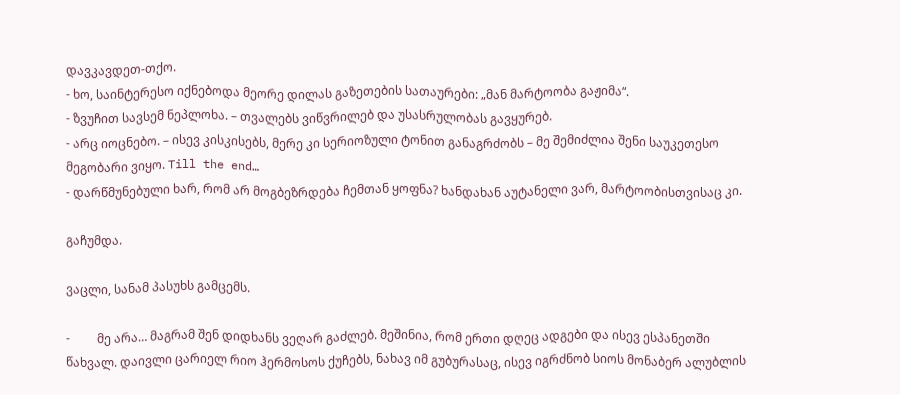დავკავდეთ-თქო.
- ხო, საინტერესო იქნებოდა მეორე დილას გაზეთების სათაურები: „მან მარტოობა გაჟიმა“.
- ზვუჩით სავსემ ნეპლოხა. – თვალებს ვიწვრილებ და უსასრულობას გავყურებ.
- არც იოცნებო. – ისევ კისკისებს, მერე კი სერიოზული ტონით განაგრძობს – მე შემიძლია შენი საუკეთესო მეგობარი ვიყო. Till the end…
- დარწმუნებული ხარ, რომ არ მოგბეზრდება ჩემთან ყოფნა? ხანდახან აუტანელი ვარ, მარტოობისთვისაც კი.

გაჩუმდა.

ვაცლი, სანამ პასუხს გამცემს.

-         მე არა… მაგრამ შენ დიდხანს ვეღარ გაძლებ. მეშინია, რომ ერთი დღეც ადგები და ისევ ესპანეთში წახვალ. დაივლი ცარიელ რიო ჰერმოსოს ქუჩებს, ნახავ იმ გუბურასაც, ისევ იგრძნობ სიოს მონაბერ ალუბლის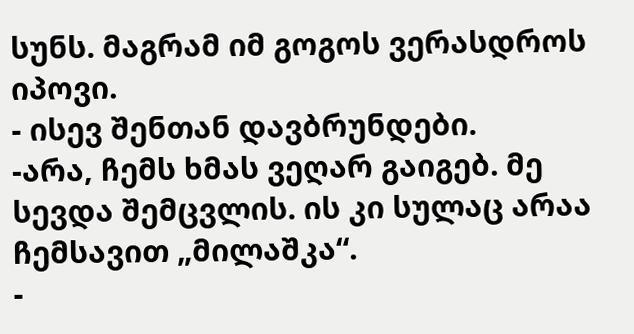სუნს. მაგრამ იმ გოგოს ვერასდროს იპოვი.
- ისევ შენთან დავბრუნდები.
-არა, ჩემს ხმას ვეღარ გაიგებ. მე სევდა შემცვლის. ის კი სულაც არაა ჩემსავით „მილაშკა“.
-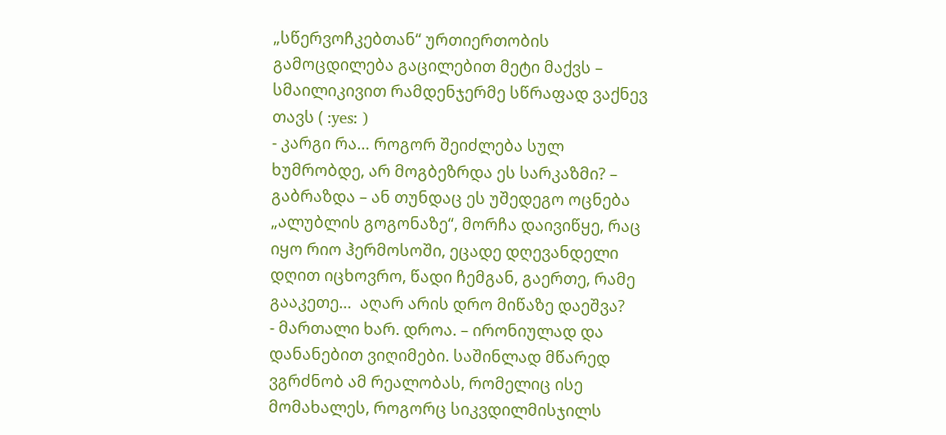„სწერვოჩკებთან“ ურთიერთობის გამოცდილება გაცილებით მეტი მაქვს –  სმაილიკივით რამდენჯერმე სწრაფად ვაქნევ თავს ( :yes: )
- კარგი რა… როგორ შეიძლება სულ ხუმრობდე, არ მოგბეზრდა ეს სარკაზმი? – გაბრაზდა – ან თუნდაც ეს უშედეგო ოცნება „ალუბლის გოგონაზე“, მორჩა დაივიწყე, რაც იყო რიო ჰერმოსოში, ეცადე დღევანდელი დღით იცხოვრო, წადი ჩემგან, გაერთე, რამე გააკეთე…  აღარ არის დრო მიწაზე დაეშვა?
- მართალი ხარ. დროა. – ირონიულად და დანანებით ვიღიმები. საშინლად მწარედ ვგრძნობ ამ რეალობას, რომელიც ისე მომახალეს, როგორც სიკვდილმისჯილს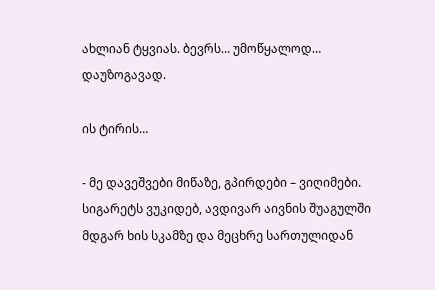ახლიან ტყვიას. ბევრს… უმოწყალოდ… დაუზოგავად.

ის ტირის…

- მე დავეშვები მიწაზე, გპირდები – ვიღიმები. სიგარეტს ვუკიდებ, ავდივარ აივნის შუაგულში მდგარ ხის სკამზე და მეცხრე სართულიდან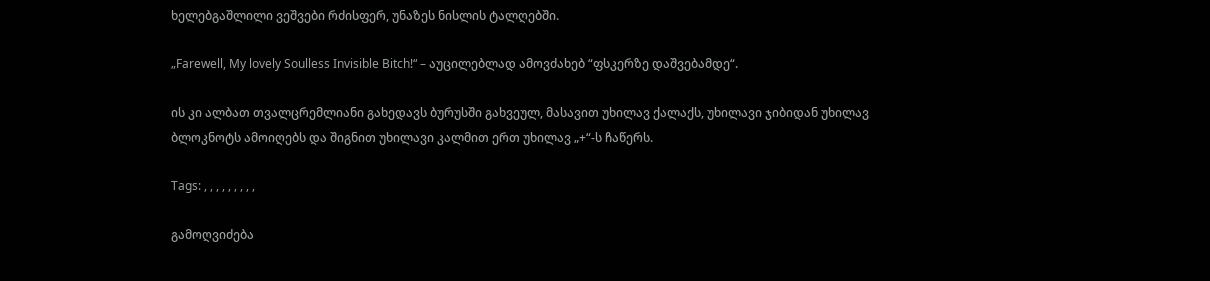ხელებგაშლილი ვეშვები რძისფერ, უნაზეს ნისლის ტალღებში.

„Farewell, My lovely Soulless Invisible Bitch!“ – აუცილებლად ამოვძახებ “ფსკერზე დაშვებამდე“.

ის კი ალბათ თვალცრემლიანი გახედავს ბურუსში გახვეულ, მასავით უხილავ ქალაქს, უხილავი ჯიბიდან უხილავ ბლოკნოტს ამოიღებს და შიგნით უხილავი კალმით ერთ უხილავ „+“-ს ჩაწერს.

Tags: , , , , , , , , ,

გამოღვიძება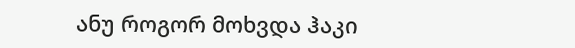ანუ როგორ მოხვდა ჰაკი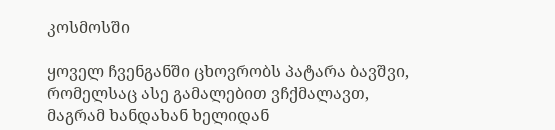კოსმოსში

ყოველ ჩვენგანში ცხოვრობს პატარა ბავშვი, რომელსაც ასე გამალებით ვჩქმალავთ,
მაგრამ ხანდახან ხელიდან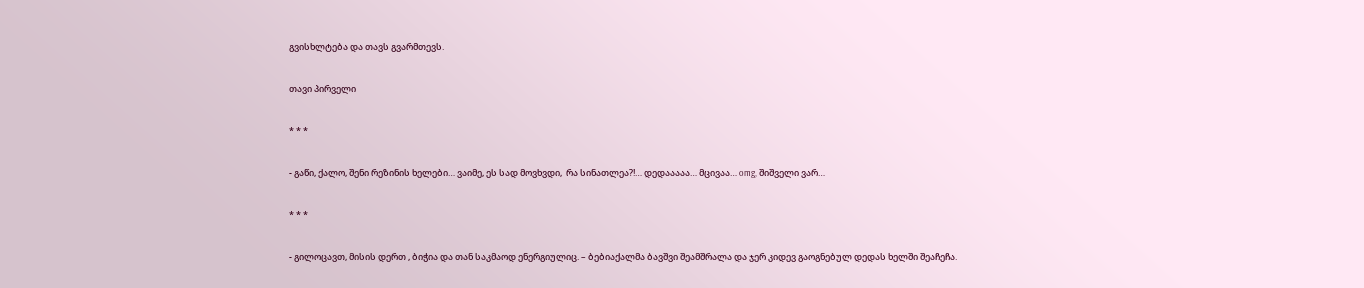გვისხლტება და თავს გვარმთევს.

თავი პირველი

* * *

- გაწი, ქალო, შენი რეზინის ხელები… ვაიმე, ეს სად მოვხვდი,  რა სინათლეა?!… დედააააა… მცივაა… omg, შიშველი ვარ…

* * *

- გილოცავთ, მისის დერთ , ბიჭია და თან საკმაოდ ენერგიულიც. – ბებიაქალმა ბავშვი შეამშრალა და ჯერ კიდევ გაოგნებულ დედას ხელში შეაჩეჩა.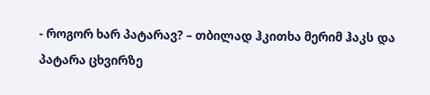- როგორ ხარ პატარავ? – თბილად ჰკითხა მერიმ ჰაკს და პატარა ცხვირზე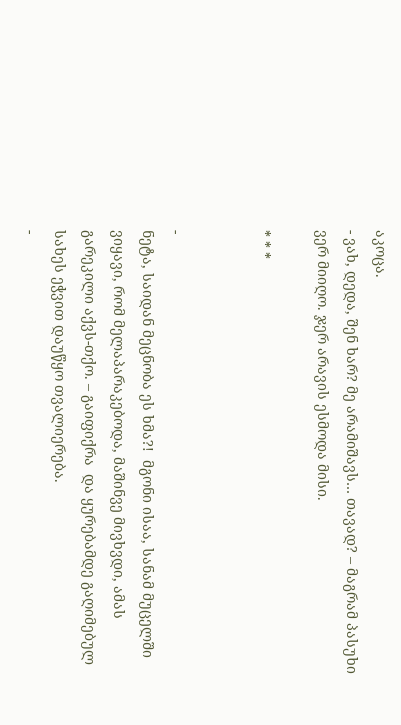აკოცა.
- ვახ, დედა, შენ ხარ? მე არამიშავს… თავად? – მაგრამ პასუხი ვერ მიიღო. ჯერ არავის ესმოდა მისი.

* * *


-
ნეტა, საიდან მეცნობა ეს ხმა?!  მგონი ისაა, სანამ მუცელში ვიყავი, რომ მელაპარაკებოდა, მაშინვე მივხვდი, ამას გარეკილი აქვს-თქო. – გაიფიქრა  და ყურებამდე გაღიმებულ სახეს ეჭვით დაუწყო თვალიერება.
-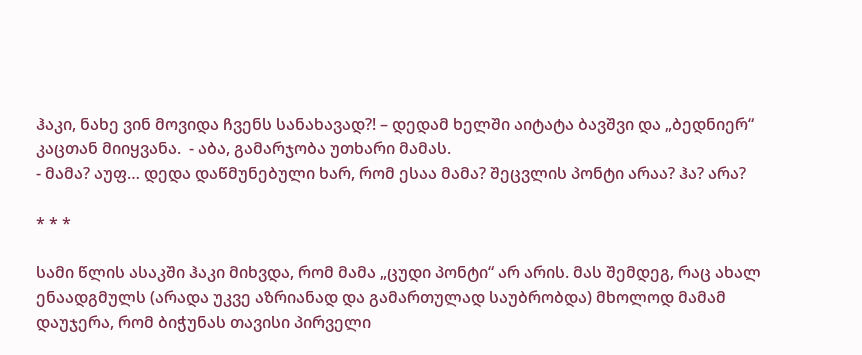ჰაკი, ნახე ვინ მოვიდა ჩვენს სანახავად?! – დედამ ხელში აიტატა ბავშვი და „ბედნიერ“ კაცთან მიიყვანა.  - აბა, გამარჯობა უთხარი მამას.
- მამა? აუფ… დედა დაწმუნებული ხარ, რომ ესაა მამა? შეცვლის პონტი არაა? ჰა? არა?

* * *

სამი წლის ასაკში ჰაკი მიხვდა, რომ მამა „ცუდი პონტი“ არ არის. მას შემდეგ, რაც ახალ ენაადგმულს (არადა უკვე აზრიანად და გამართულად საუბრობდა) მხოლოდ მამამ დაუჯერა, რომ ბიჭუნას თავისი პირველი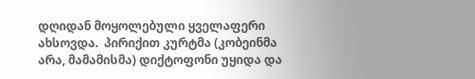დღიდან მოყოლებული ყველაფერი ახსოვდა.  პირიქით კურტმა (კობეინმა არა, მამამისმა) დიქტოფონი უყიდა და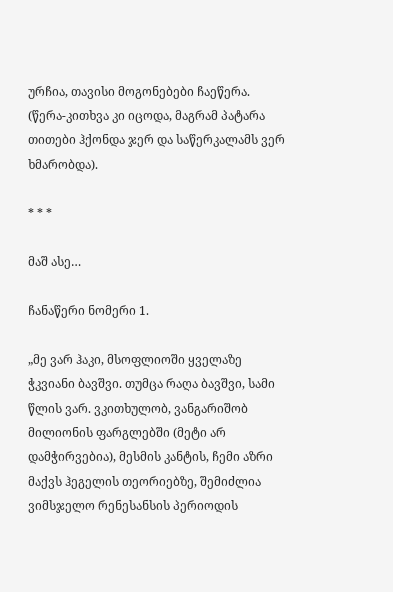ურჩია, თავისი მოგონებები ჩაეწერა. (წერა-კითხვა კი იცოდა, მაგრამ პატარა თითები ჰქონდა ჯერ და საწერკალამს ვერ ხმარობდა).

* * *

მაშ ასე…

ჩანაწერი ნომერი 1.

„მე ვარ ჰაკი, მსოფლიოში ყველაზე ჭკვიანი ბავშვი. თუმცა რაღა ბავშვი, სამი წლის ვარ. ვკითხულობ, ვანგარიშობ მილიონის ფარგლებში (მეტი არ დამჭირვებია), მესმის კანტის, ჩემი აზრი მაქვს ჰეგელის თეორიებზე, შემიძლია ვიმსჯელო რენესანსის პერიოდის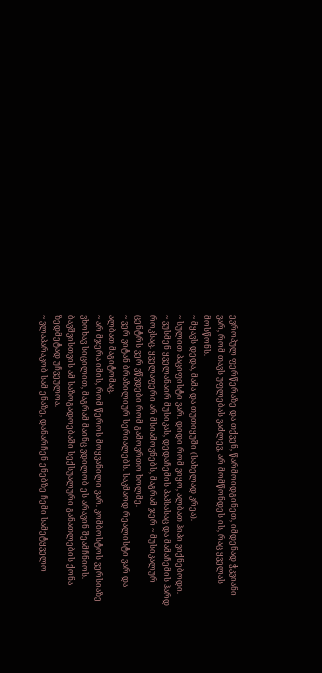ევროპულ ფერწერაზე და თქვენ, წარმოიდგინეთ, იმდენად ჭკვიანი ვარ, რომ თავს უფლებას ვაძლევ, არ მომწონდეს ის, რაც ყველას მოსწონს.
~ მყავს დედა, მამა და თუთიყუში (სახელად კრეა).
~ სულით პაციფისტი ვარ. დიდი რომ ვიყო, ალბათ ჰიპი ვიქნებოდი.
~ ვუსმენ ყველანაირ მუსიკას, დედაჩემის პაპსასაც და მამაჩემის ჰარდ როკსაც. ყველაფერი არ მსიამოვნებს, მაგრამ ჯერ ~ მუსიკალურ ცენტრს ვერ ვწვდები რომ გამოვრთო ხოლმე.
~ ვერ ვიტან ბრაზილიურ სერიალებს. საკმაოდ რეალისტი ვარ და ალბათ მაგიტომაც.
~ არ მჯერა იმის, რომ წეროს მოყვანილი ვარ. კომბოსტოს ვერსიაზე ვხოხავ სიცილით, მაგრამ მაინც ვდილობ ეს არავინ შეამჩნიოს. ბავშვისთვის ამ საზოგადოებაში სექსუალური განათლების ქონა ზედმეტად უჩვეულოა.
~ ვლაპარაკობ სამ ენაზე, დანარჩენ ენებზე ჩემი სამეტყველო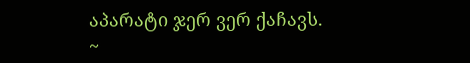აპარატი ჯერ ვერ ქაჩავს.
~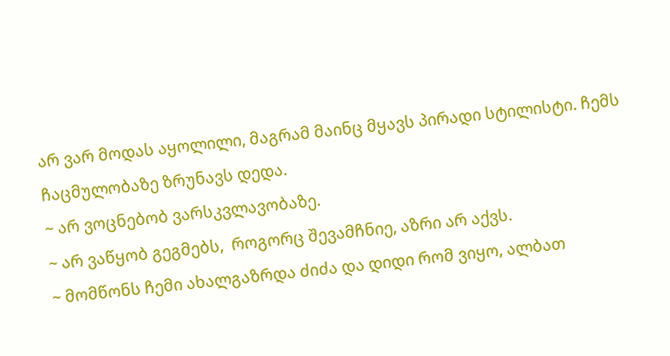არ ვარ მოდას აყოლილი, მაგრამ მაინც მყავს პირადი სტილისტი. ჩემს ჩაცმულობაზე ზრუნავს დედა.
~ არ ვოცნებობ ვარსკვლავობაზე.
~ არ ვაწყობ გეგმებს,  როგორც შევამჩნიე, აზრი არ აქვს.
~ მომწონს ჩემი ახალგაზრდა ძიძა და დიდი რომ ვიყო, ალბათ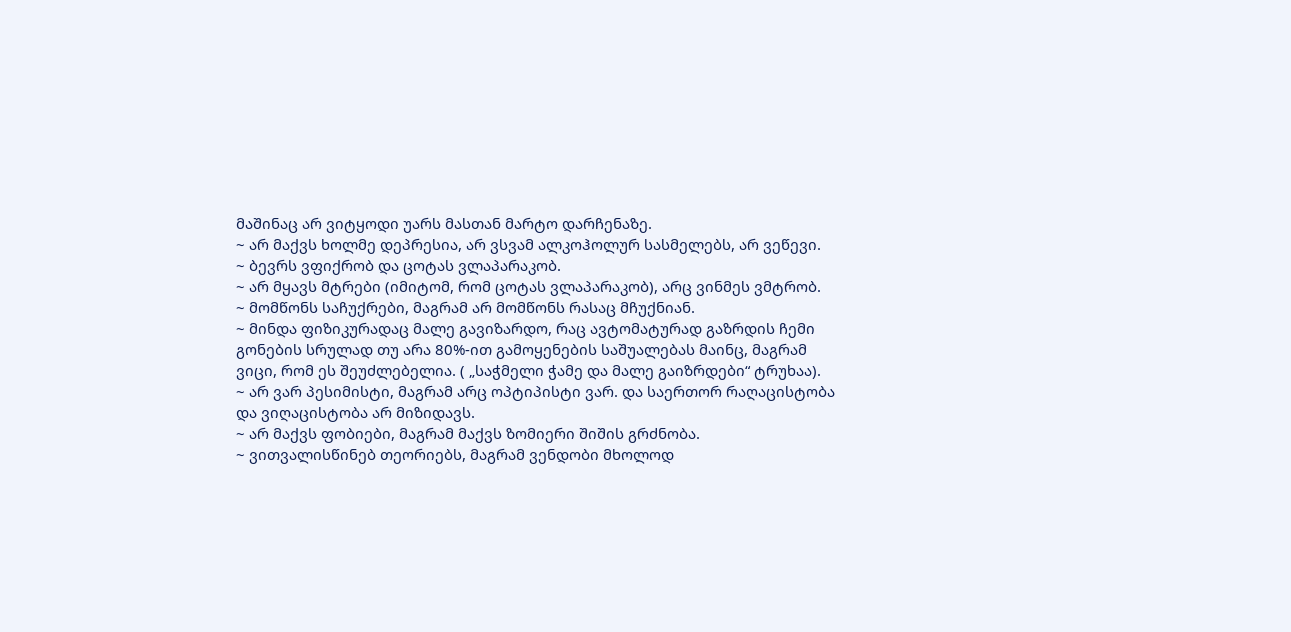მაშინაც არ ვიტყოდი უარს მასთან მარტო დარჩენაზე.
~ არ მაქვს ხოლმე დეპრესია, არ ვსვამ ალკოჰოლურ სასმელებს, არ ვეწევი.
~ ბევრს ვფიქრობ და ცოტას ვლაპარაკობ.
~ არ მყავს მტრები (იმიტომ, რომ ცოტას ვლაპარაკობ), არც ვინმეს ვმტრობ.
~ მომწონს საჩუქრები, მაგრამ არ მომწონს რასაც მჩუქნიან.
~ მინდა ფიზიკურადაც მალე გავიზარდო, რაც ავტომატურად გაზრდის ჩემი გონების სრულად თუ არა 80%-ით გამოყენების საშუალებას მაინც, მაგრამ ვიცი, რომ ეს შეუძლებელია. ( „საჭმელი ჭამე და მალე გაიზრდები“ ტრუხაა).
~ არ ვარ პესიმისტი, მაგრამ არც ოპტიპისტი ვარ. და საერთორ რაღაცისტობა და ვიღაცისტობა არ მიზიდავს.
~ არ მაქვს ფობიები, მაგრამ მაქვს ზომიერი შიშის გრძნობა.
~ ვითვალისწინებ თეორიებს, მაგრამ ვენდობი მხოლოდ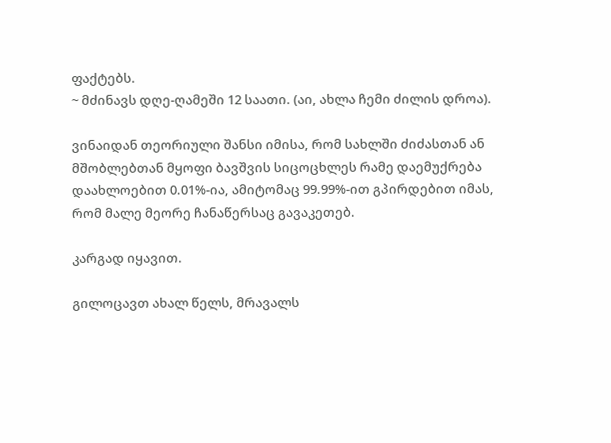ფაქტებს.
~ მძინავს დღე-ღამეში 12 საათი. (აი, ახლა ჩემი ძილის დროა).

ვინაიდან თეორიული შანსი იმისა, რომ სახლში ძიძასთან ან მშობლებთან მყოფი ბავშვის სიცოცხლეს რამე დაემუქრება დაახლოებით 0.01%-ია, ამიტომაც 99.99%-ით გპირდებით იმას, რომ მალე მეორე ჩანაწერსაც გავაკეთებ.

კარგად იყავით.

გილოცავთ ახალ წელს, მრავალს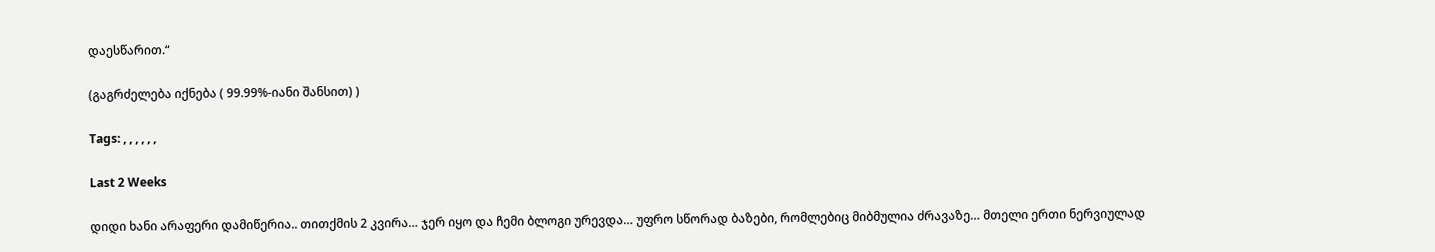დაესწარით.“

(გაგრძელება იქნება ( 99.99%-იანი შანსით) )

Tags: , , , , , ,

Last 2 Weeks

დიდი ხანი არაფერი დამიწერია.. თითქმის 2 კვირა… ჯერ იყო და ჩემი ბლოგი ურევდა… უფრო სწორად ბაზები, რომლებიც მიბმულია ძრავაზე… მთელი ერთი ნერვიულად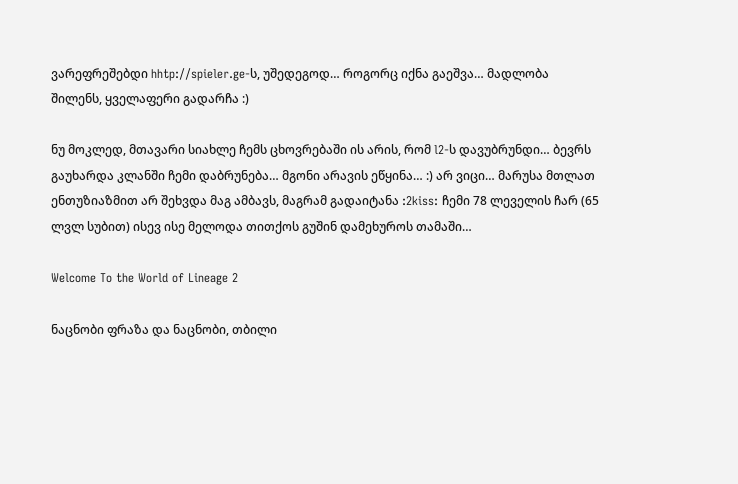ვარეფრეშებდი hhtp://spieler.ge-ს, უშედეგოდ… როგორც იქნა გაეშვა… მადლობა შილენს, ყველაფერი გადარჩა :)

ნუ მოკლედ, მთავარი სიახლე ჩემს ცხოვრებაში ის არის, რომ l2-ს დავუბრუნდი… ბევრს გაუხარდა კლანში ჩემი დაბრუნება… მგონი არავის ეწყინა… :) არ ვიცი… მარუსა მთლათ ენთუზიაზმით არ შეხვდა მაგ ამბავს, მაგრამ გადაიტანა :2kiss: ჩემი 78 ლეველის ჩარ (65 ლვლ სუბით) ისევ ისე მელოდა თითქოს გუშინ დამეხუროს თამაში…

Welcome To the World of Lineage 2

ნაცნობი ფრაზა და ნაცნობი, თბილი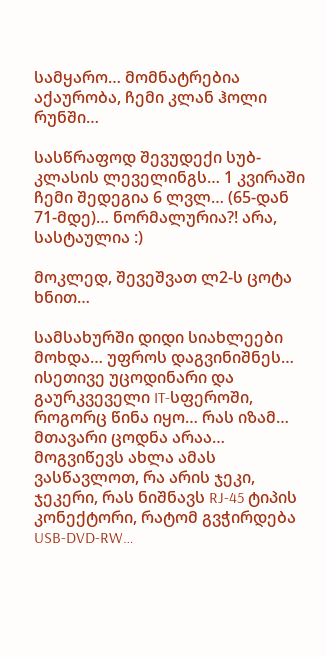სამყარო… მომნატრებია აქაურობა, ჩემი კლან ჰოლი რუნში…

სასწრაფოდ შევუდექი სუბ-კლასის ლეველინგს… 1 კვირაში ჩემი შედეგია 6 ლვლ… (65-დან 71-მდე)… ნორმალურია?! არა, სასტაულია :)

მოკლედ, შევეშვათ ლ2-ს ცოტა ხნით…

სამსახურში დიდი სიახლეები მოხდა… უფროს დაგვინიშნეს… ისეთივე უცოდინარი და გაურკვეველი IT-სფეროში, როგორც წინა იყო… რას იზამ… მთავარი ცოდნა არაა… მოგვიწევს ახლა ამას ვასწავლოთ, რა არის ჯეკი, ჯეკერი, რას ნიშნავს RJ-45 ტიპის კონექტორი, რატომ გვჭირდება USB-DVD-RW…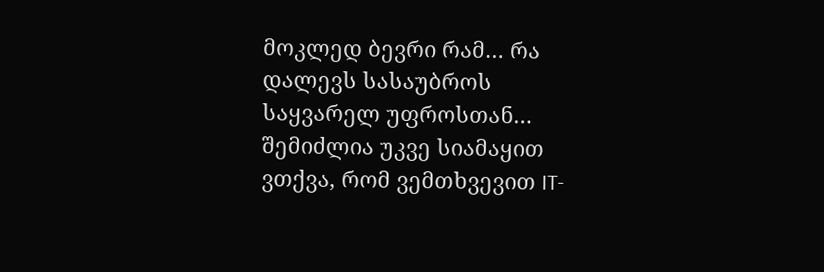მოკლედ ბევრი რამ… რა დალევს სასაუბროს საყვარელ უფროსთან… შემიძლია უკვე სიამაყით ვთქვა, რომ ვემთხვევით IT-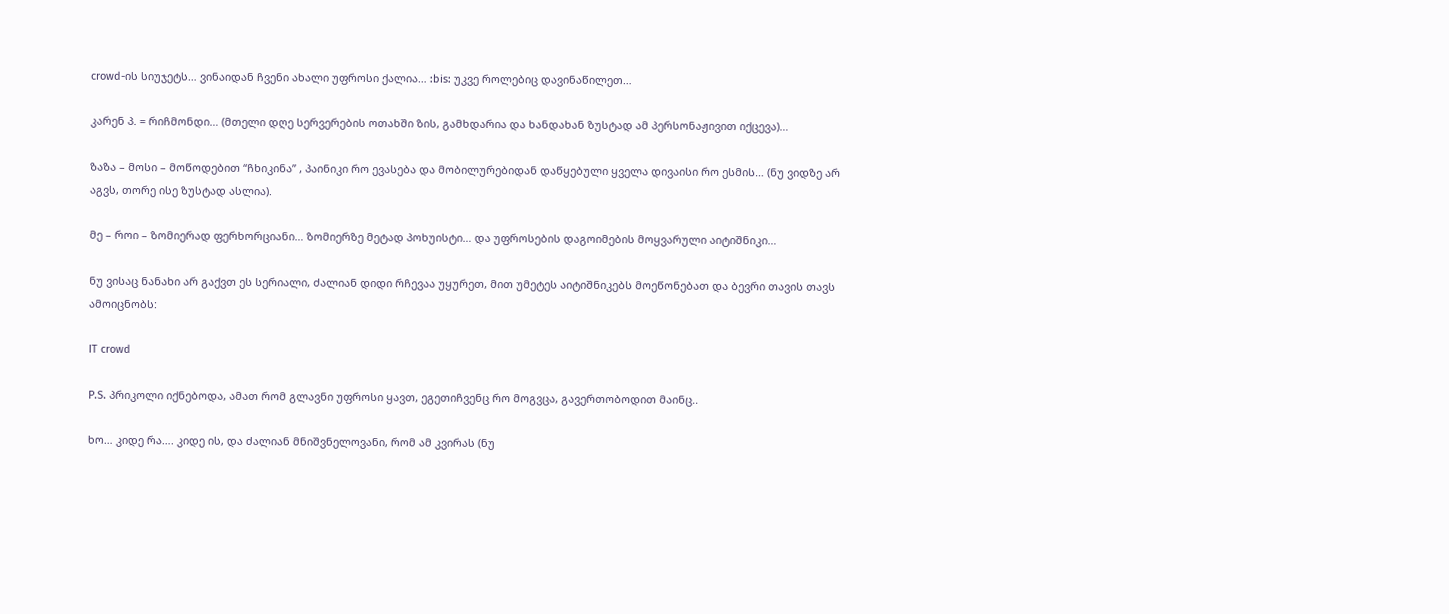crowd-ის სიუჯეტს… ვინაიდან ჩვენი ახალი უფროსი ქალია… :bis: უკვე როლებიც დავინაწილეთ…

კარენ პ. = რიჩმონდი… (მთელი დღე სერვერების ოთახში ზის, გამხდარია და ხანდახან ზუსტად ამ პერსონაჟივით იქცევა)…

ზაზა – მოსი – მოწოდებით “ჩხიკინა” , პაინიკი რო ევასება და მობილურებიდან დაწყებული ყველა დივაისი რო ესმის… (ნუ ვიდზე არ აგვს, თორე ისე ზუსტად ასლია).

მე – როი – ზომიერად ფერხორციანი… ზომიერზე მეტად პოხუისტი… და უფროსების დაგოიმების მოყვარული აიტიშნიკი…

ნუ ვისაც ნანახი არ გაქვთ ეს სერიალი, ძალიან დიდი რჩევაა უყურეთ, მით უმეტეს აიტიშნიკებს მოეწონებათ და ბევრი თავის თავს ამოიცნობს:

IT crowd

P.S. პრიკოლი იქნებოდა, ამათ რომ გლავნი უფროსი ყავთ, ეგეთიჩვენც რო მოგვცა, გავერთობოდით მაინც..

ხო… კიდე რა…. კიდე ის, და ძალიან მნიშვნელოვანი, რომ ამ კვირას (ნუ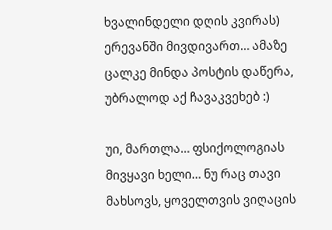ხვალინდელი დღის კვირას) ერევანში მივდივართ… ამაზე ცალკე მინდა პოსტის დაწერა, უბრალოდ აქ ჩავაკვეხებ :)

უი, მართლა… ფსიქოლოგიას მივყავი ხელი… ნუ რაც თავი მახსოვს, ყოველთვის ვიღაცის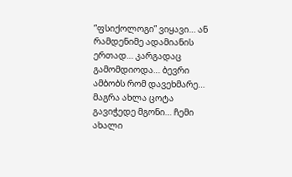“ფსიქოლოგი” ვიყავი… ან რამდენიმე ადამიანის ერთად… კარგადაც გამომდიოდა… ბევრი ამბობს რომ დავეხმარე… მაგრა ახლა ცოტა გავიჭედე მგონი… ჩემი ახალი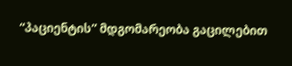“პაციენტის” მდგომარეობა გაცილებით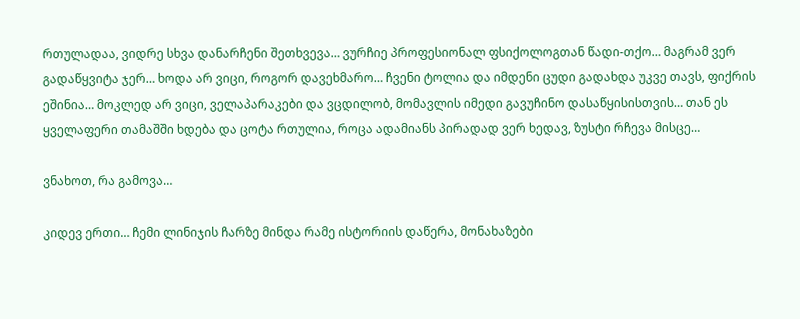რთულადაა, ვიდრე სხვა დანარჩენი შეთხვევა… ვურჩიე პროფესიონალ ფსიქოლოგთან წადი-თქო… მაგრამ ვერ გადაწყვიტა ჯერ… ხოდა არ ვიცი, როგორ დავეხმარო… ჩვენი ტოლია და იმდენი ცუდი გადახდა უკვე თავს, ფიქრის ეშინია… მოკლედ არ ვიცი, ველაპარაკები და ვცდილობ, მომავლის იმედი გავუჩინო დასაწყისისთვის… თან ეს ყველაფერი თამაშში ხდება და ცოტა რთულია, როცა ადამიანს პირადად ვერ ხედავ, ზუსტი რჩევა მისცე…

ვნახოთ, რა გამოვა…

კიდევ ერთი… ჩემი ლინიჯის ჩარზე მინდა რამე ისტორიის დაწერა, მონახაზები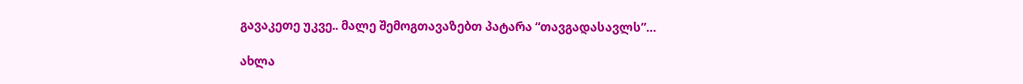გავაკეთე უკვე.. მალე შემოგთავაზებთ პატარა “თავგადასავლს”…

ახლა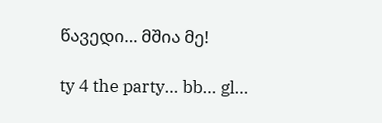წავედი… მშია მე!

ty 4 the party… bb… gl…